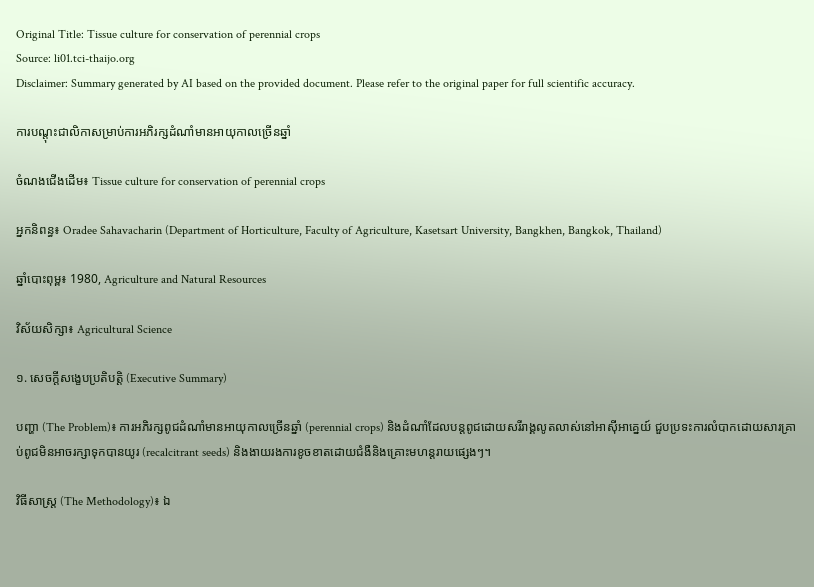Original Title: Tissue culture for conservation of perennial crops
Source: li01.tci-thaijo.org
Disclaimer: Summary generated by AI based on the provided document. Please refer to the original paper for full scientific accuracy.

ការបណ្តុះជាលិកាសម្រាប់ការអភិរក្សដំណាំមានអាយុកាលច្រើនឆ្នាំ

ចំណងជើងដើម៖ Tissue culture for conservation of perennial crops

អ្នកនិពន្ធ៖ Oradee Sahavacharin (Department of Horticulture, Faculty of Agriculture, Kasetsart University, Bangkhen, Bangkok, Thailand)

ឆ្នាំបោះពុម្ព៖ 1980, Agriculture and Natural Resources

វិស័យសិក្សា៖ Agricultural Science

១. សេចក្តីសង្ខេបប្រតិបត្តិ (Executive Summary)

បញ្ហា (The Problem)៖ ការអភិរក្សពូជដំណាំមានអាយុកាលច្រើនឆ្នាំ (perennial crops) និងដំណាំដែលបន្តពូជដោយសរីរាង្គលូតលាស់នៅអាស៊ីអាគ្នេយ៍ ជួបប្រទះការលំបាកដោយសារគ្រាប់ពូជមិនអាចរក្សាទុកបានយូរ (recalcitrant seeds) និងងាយរងការខូចខាតដោយជំងឺនិងគ្រោះមហន្តរាយផ្សេងៗ។

វិធីសាស្ត្រ (The Methodology)៖ ឯ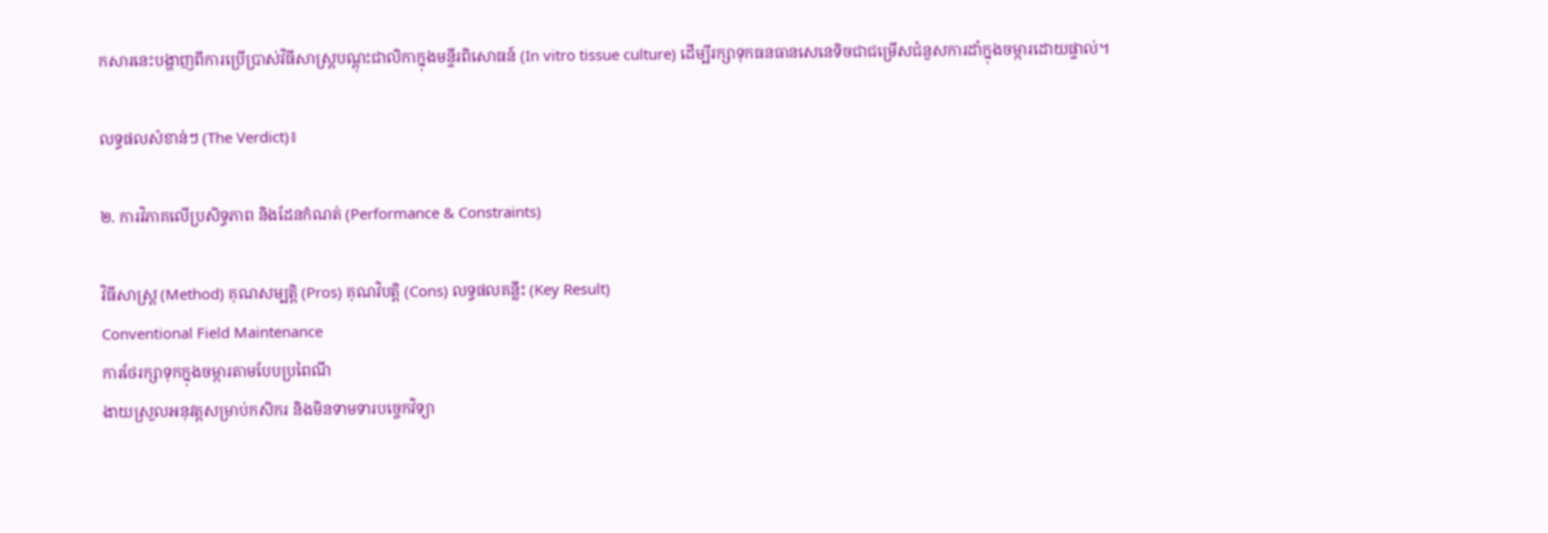កសារនេះបង្ហាញពីការប្រើប្រាស់វិធីសាស្ត្របណ្តុះជាលិកាក្នុងមន្ទីរពិសោធន៍ (In vitro tissue culture) ដើម្បីរក្សាទុកធនធានសេនេទិចជាជម្រើសជំនួសការដាំក្នុងចម្ការដោយផ្ទាល់។

លទ្ធផលសំខាន់ៗ (The Verdict)៖

២. ការវិភាគលើប្រសិទ្ធភាព និងដែនកំណត់ (Performance & Constraints)

វិធីសាស្ត្រ (Method) គុណសម្បត្តិ (Pros) គុណវិបត្តិ (Cons) លទ្ធផលគន្លឹះ (Key Result)
Conventional Field Maintenance
ការថែរក្សាទុកក្នុងចម្ការតាមបែបប្រពៃណី
ងាយស្រួលអនុវត្តសម្រាប់កសិករ និងមិនទាមទារបច្ចេកវិទ្យា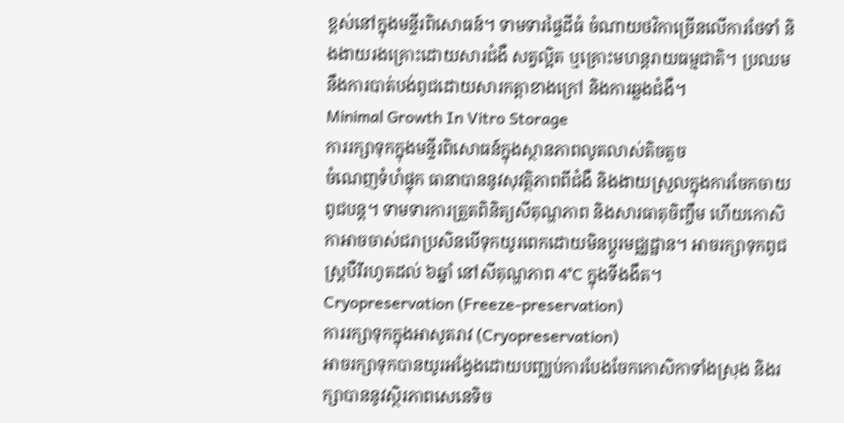ខ្ពស់នៅក្នុងមន្ទីរពិសោធន៍។ ទាមទារផ្ទៃដីធំ ចំណាយថវិកាច្រើនលើការថែទាំ និងងាយរងគ្រោះដោយសារជំងឺ សត្វល្អិត ឬគ្រោះមហន្តរាយធម្មជាតិ។ ប្រឈមនឹងការបាត់បង់ពូជដោយសារកត្តាខាងក្រៅ និងការឆ្លងជំងឺ។
Minimal Growth In Vitro Storage
ការរក្សាទុកក្នុងមន្ទីរពិសោធន៍ក្នុងស្ថានភាពលូតលាស់តិចតួច
ចំណេញទំហំផ្ទុក ធានាបាននូវសុវត្ថិភាពពីជំងឺ និងងាយស្រួលក្នុងការចែកចាយពូជបន្ត។ ទាមទារការត្រួតពិនិត្យសីតុណ្ហភាព និងសារធាតុចិញ្ចឹម ហើយកោសិកាអាចចាស់ជរាប្រសិនបើទុកយូរពេកដោយមិនប្តូរមជ្ឈដ្ឋាន។ អាចរក្សាទុកពូជស្ត្របឺរីរហូតដល់ ៦ឆ្នាំ នៅសីតុណ្ហភាព 4°C ក្នុងទីងងឹត។
Cryopreservation (Freeze-preservation)
ការរក្សាទុកក្នុងអាសូតរាវ (Cryopreservation)
អាចរក្សាទុកបានយូរអង្វែងដោយបញ្ឈប់ការបែងចែកកោសិកាទាំងស្រុង និងរក្សាបាននូវស្ថិរភាពសេនេទិច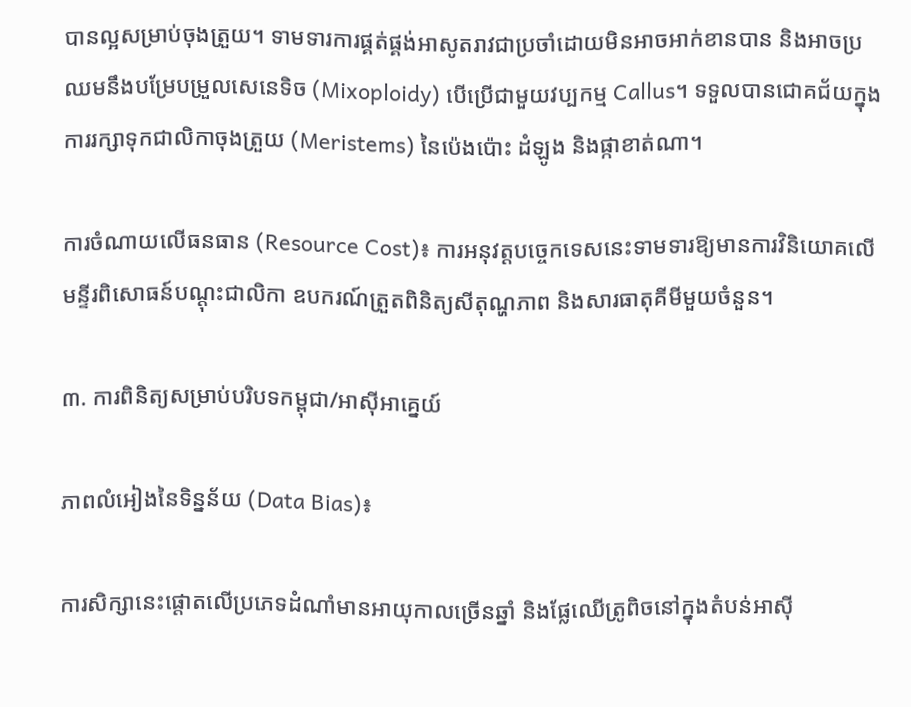បានល្អសម្រាប់ចុងត្រួយ។ ទាមទារការផ្គត់ផ្គង់អាសូតរាវជាប្រចាំដោយមិនអាចអាក់ខានបាន និងអាចប្រឈមនឹងបម្រែបម្រួលសេនេទិច (Mixoploidy) បើប្រើជាមួយវប្បកម្ម Callus។ ទទួលបានជោគជ័យក្នុងការរក្សាទុកជាលិកាចុងត្រួយ (Meristems) នៃប៉េងប៉ោះ ដំឡូង និងផ្កាខាត់ណា។

ការចំណាយលើធនធាន (Resource Cost)៖ ការអនុវត្តបច្ចេកទេសនេះទាមទារឱ្យមានការវិនិយោគលើមន្ទីរពិសោធន៍បណ្តុះជាលិកា ឧបករណ៍ត្រួតពិនិត្យសីតុណ្ហភាព និងសារធាតុគីមីមួយចំនួន។

៣. ការពិនិត្យសម្រាប់បរិបទកម្ពុជា/អាស៊ីអាគ្នេយ៍

ភាពលំអៀងនៃទិន្នន័យ (Data Bias)៖

ការសិក្សានេះផ្តោតលើប្រភេទដំណាំមានអាយុកាលច្រើនឆ្នាំ និងផ្លែឈើត្រូពិចនៅក្នុងតំបន់អាស៊ី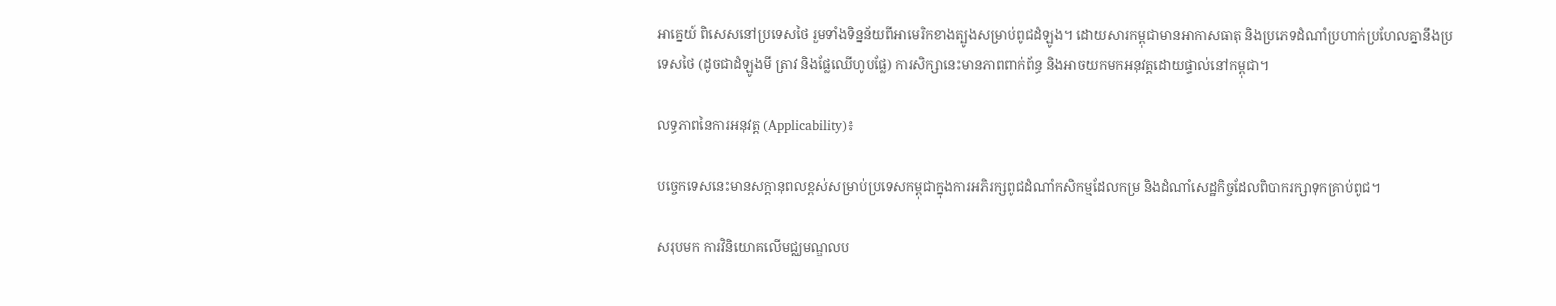អាគ្នេយ៍ ពិសេសនៅប្រទេសថៃ រួមទាំងទិន្នន័យពីអាមេរិកខាងត្បូងសម្រាប់ពូជដំឡូង។ ដោយសារកម្ពុជាមានអាកាសធាតុ និងប្រភេទដំណាំប្រហាក់ប្រហែលគ្នានឹងប្រទេសថៃ (ដូចជាដំឡូងមី ត្រាវ និងផ្លែឈើហូបផ្លែ) ការសិក្សានេះមានភាពពាក់ព័ន្ធ និងអាចយកមកអនុវត្តដោយផ្ទាល់នៅកម្ពុជា។

លទ្ធភាពនៃការអនុវត្ត (Applicability)៖

បច្ចេកទេសនេះមានសក្តានុពលខ្ពស់សម្រាប់ប្រទេសកម្ពុជាក្នុងការអភិរក្សពូជដំណាំកសិកម្មដែលកម្រ និងដំណាំសេដ្ឋកិច្ចដែលពិបាករក្សាទុកគ្រាប់ពូជ។

សរុបមក ការវិនិយោគលើមជ្ឈមណ្ឌលប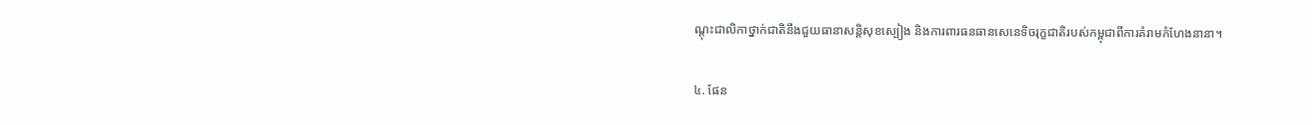ណ្តុះជាលិកាថ្នាក់ជាតិនឹងជួយធានាសន្តិសុខស្បៀង និងការពារធនធានសេនេទិចរុក្ខជាតិរបស់កម្ពុជាពីការគំរាមកំហែងនានា។

៤. ផែន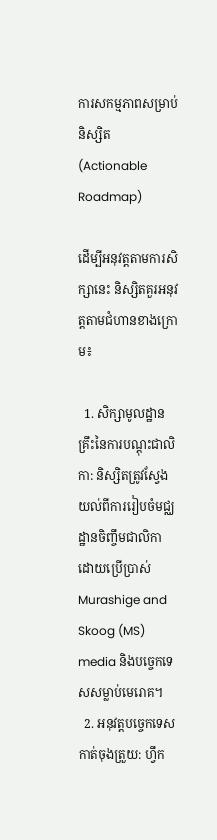ការសកម្មភាពសម្រាប់និស្សិត (Actionable Roadmap)

ដើម្បីអនុវត្តតាមការសិក្សានេះ និស្សិតគួរអនុវត្តតាមជំហានខាងក្រោម៖

  1. សិក្សាមូលដ្ឋានគ្រឹះនៃការបណ្តុះជាលិកា: និស្សិតត្រូវស្វែងយល់ពីការរៀបចំមជ្ឈដ្ឋានចិញ្ចឹមជាលិកា ដោយប្រើប្រាស់ Murashige and Skoog (MS) media និងបច្ចេកទេសសម្លាប់មេរោគ។
  2. អនុវត្តបច្ចេកទេសកាត់ចុងត្រួយ: ហ្វឹក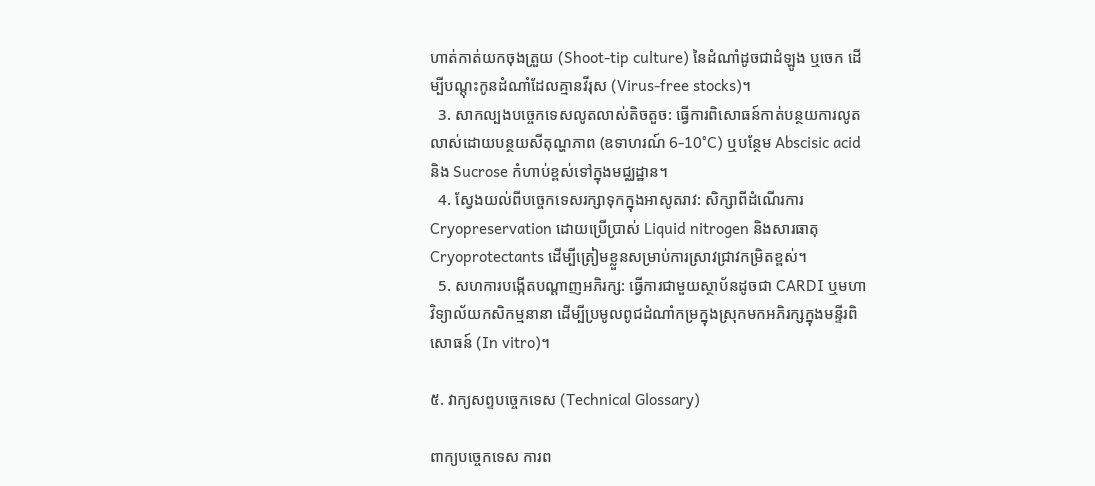ហាត់កាត់យកចុងត្រួយ (Shoot-tip culture) នៃដំណាំដូចជាដំឡូង ឬចេក ដើម្បីបណ្តុះកូនដំណាំដែលគ្មានវីរុស (Virus-free stocks)។
  3. សាកល្បងបច្ចេកទេសលូតលាស់តិចតួច: ធ្វើការពិសោធន៍កាត់បន្ថយការលូតលាស់ដោយបន្ថយសីតុណ្ហភាព (ឧទាហរណ៍ 6-10°C) ឬបន្ថែម Abscisic acid និង Sucrose កំហាប់ខ្ពស់ទៅក្នុងមជ្ឈដ្ឋាន។
  4. ស្វែងយល់ពីបច្ចេកទេសរក្សាទុកក្នុងអាសូតរាវ: សិក្សាពីដំណើរការ Cryopreservation ដោយប្រើប្រាស់ Liquid nitrogen និងសារធាតុ Cryoprotectants ដើម្បីត្រៀមខ្លួនសម្រាប់ការស្រាវជ្រាវកម្រិតខ្ពស់។
  5. សហការបង្កើតបណ្តាញអភិរក្ស: ធ្វើការជាមួយស្ថាប័នដូចជា CARDI ឬមហាវិទ្យាល័យកសិកម្មនានា ដើម្បីប្រមូលពូជដំណាំកម្រក្នុងស្រុកមកអភិរក្សក្នុងមន្ទីរពិសោធន៍ (In vitro)។

៥. វាក្យសព្ទបច្ចេកទេស (Technical Glossary)

ពាក្យបច្ចេកទេស ការព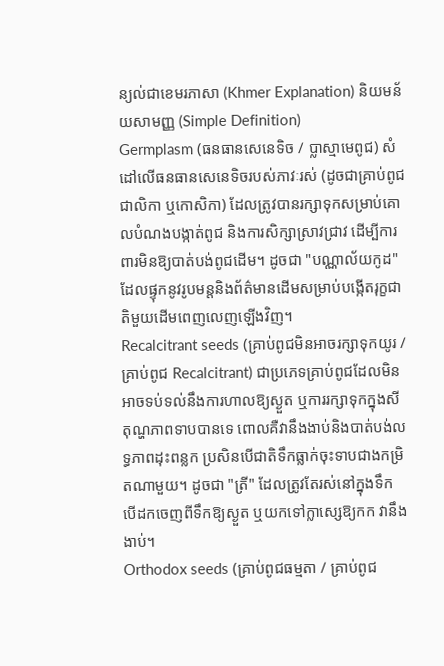ន្យល់ជាខេមរភាសា (Khmer Explanation) និយមន័យសាមញ្ញ (Simple Definition)
Germplasm (ធនធានសេនេទិច / ប្លាស្មាមេពូជ) សំដៅលើធនធានសេនេទិចរបស់ភាវៈរស់ (ដូចជាគ្រាប់ពូជ ជាលិកា ឬកោសិកា) ដែលត្រូវបានរក្សាទុកសម្រាប់គោលបំណងបង្កាត់ពូជ និងការសិក្សាស្រាវជ្រាវ ដើម្បីការពារមិនឱ្យបាត់បង់ពូជដើម។ ដូចជា "បណ្ណាល័យកូដ" ដែលផ្ទុកនូវរូបមន្តនិងព័ត៌មានដើមសម្រាប់បង្កើតរុក្ខជាតិមួយដើមពេញលេញឡើងវិញ។
Recalcitrant seeds (គ្រាប់ពូជមិនអាចរក្សាទុកយូរ / គ្រាប់ពូជ Recalcitrant) ជាប្រភេទគ្រាប់ពូជដែលមិនអាចទប់ទល់នឹងការហាលឱ្យស្ងួត ឬការរក្សាទុកក្នុងសីតុណ្ហភាពទាបបានទេ ពោលគឺវានឹងងាប់និងបាត់បង់លទ្ធភាពដុះពន្លក ប្រសិនបើជាតិទឹកធ្លាក់ចុះទាបជាងកម្រិតណាមួយ។ ដូចជា "ត្រី" ដែលត្រូវតែរស់នៅក្នុងទឹក បើដកចេញពីទឹកឱ្យស្ងួត ឬយកទៅក្លាស្សេឱ្យកក វានឹងងាប់។
Orthodox seeds (គ្រាប់ពូជធម្មតា / គ្រាប់ពូជ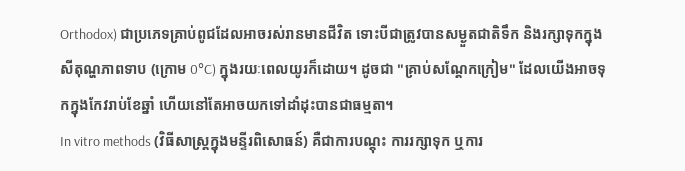Orthodox) ជាប្រភេទគ្រាប់ពូជដែលអាចរស់រានមានជីវិត ទោះបីជាត្រូវបានសម្ងួតជាតិទឹក និងរក្សាទុកក្នុងសីតុណ្ហភាពទាប (ក្រោម 0°C) ក្នុងរយៈពេលយូរក៏ដោយ។ ដូចជា "គ្រាប់សណ្តែកក្រៀម" ដែលយើងអាចទុកក្នុងកែវរាប់ខែឆ្នាំ ហើយនៅតែអាចយកទៅដាំដុះបានជាធម្មតា។
In vitro methods (វិធីសាស្ត្រក្នុងមន្ទីរពិសោធន៍) គឺជាការបណ្តុះ ការរក្សាទុក ឬការ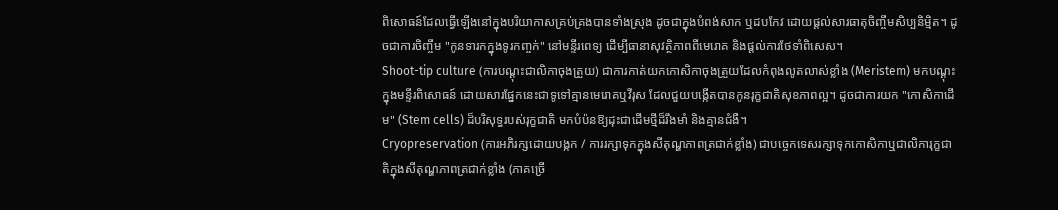ពិសោធន៍ដែលធ្វើឡើងនៅក្នុងបរិយាកាសគ្រប់គ្រងបានទាំងស្រុង ដូចជាក្នុងបំពង់សាក ឬដបកែវ ដោយផ្តល់សារធាតុចិញ្ចឹមសិប្បនិម្មិត។ ដូចជាការចិញ្ចឹម "កូនទារកក្នុងទូរកញ្ចក់" នៅមន្ទីរពេទ្យ ដើម្បីធានាសុវត្ថិភាពពីមេរោគ និងផ្តល់ការថែទាំពិសេស។
Shoot-tip culture (ការបណ្តុះជាលិកាចុងត្រួយ) ជាការកាត់យកកោសិកាចុងត្រួយដែលកំពុងលូតលាស់ខ្លាំង (Meristem) មកបណ្តុះក្នុងមន្ទីរពិសោធន៍ ដោយសារផ្នែកនេះជាទូទៅគ្មានមេរោគឬវីរុស ដែលជួយបង្កើតបានកូនរុក្ខជាតិសុខភាពល្អ។ ដូចជាការយក "កោសិកាដើម" (Stem cells) ដ៏បរិសុទ្ធរបស់រុក្ខជាតិ មកបំប៉នឱ្យដុះជាដើមថ្មីដ៏រឹងមាំ និងគ្មានជំងឺ។
Cryopreservation (ការអភិរក្សដោយបង្កក / ការរក្សាទុកក្នុងសីតុណ្ហភាពត្រជាក់ខ្លាំង) ជាបច្ចេកទេសរក្សាទុកកោសិកាឬជាលិការុក្ខជាតិក្នុងសីតុណ្ហភាពត្រជាក់ខ្លាំង (ភាគច្រើ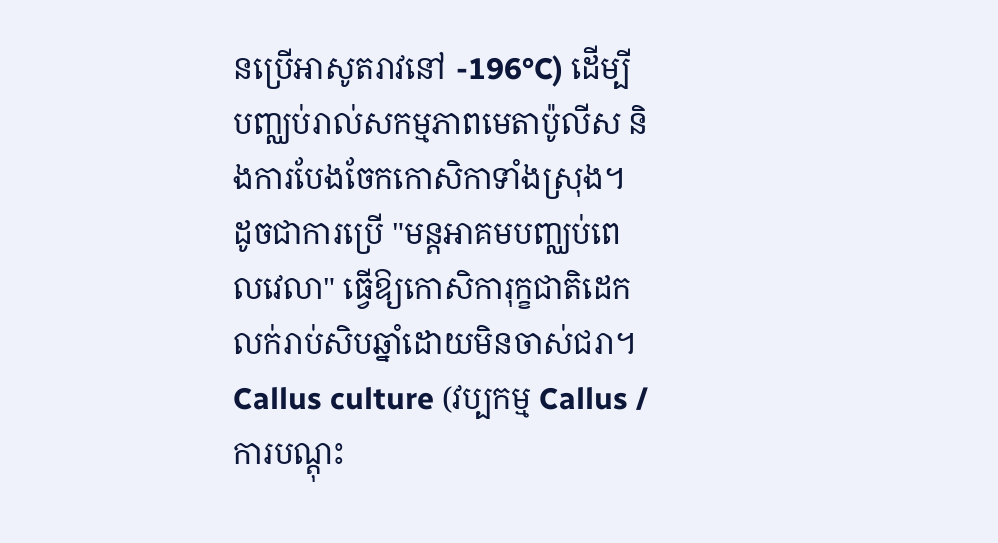នប្រើអាសូតរាវនៅ -196°C) ដើម្បីបញ្ឈប់រាល់សកម្មភាពមេតាប៉ូលីស និងការបែងចែកកោសិកាទាំងស្រុង។ ដូចជាការប្រើ "មន្តអាគមបញ្ឈប់ពេលវេលា" ធ្វើឱ្យកោសិការុក្ខជាតិដេកលក់រាប់សិបឆ្នាំដោយមិនចាស់ជរា។
Callus culture (វប្បកម្ម Callus / ការបណ្តុះ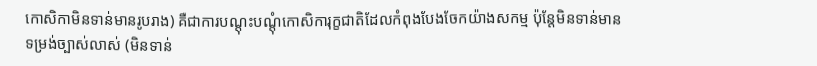កោសិកាមិនទាន់មានរូបរាង) គឺជាការបណ្តុះបណ្តុំកោសិការុក្ខជាតិដែលកំពុងបែងចែកយ៉ាងសកម្ម ប៉ុន្តែមិនទាន់មានទម្រង់ច្បាស់លាស់ (មិនទាន់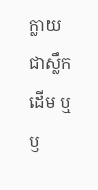ក្លាយជាស្លឹក ដើម ឬឫ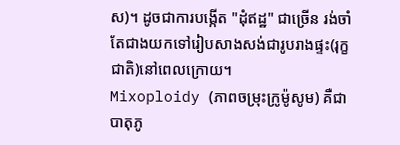ស)។ ដូចជាការបង្កើត "ដុំឥដ្ឋ" ជាច្រើន រង់ចាំតែជាងយកទៅរៀបសាងសង់ជារូបរាងផ្ទះ(រុក្ខជាតិ)នៅពេលក្រោយ។
Mixoploidy (ភាពចម្រុះក្រូម៉ូសូម) គឺជាបាតុភូ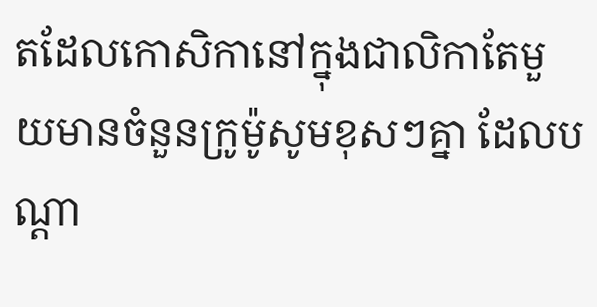តដែលកោសិកានៅក្នុងជាលិកាតែមួយមានចំនួនក្រូម៉ូសូមខុសៗគ្នា ដែលបណ្តា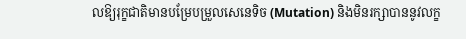លឱ្យរុក្ខជាតិមានបម្រែបម្រួលសេនេទិច (Mutation) និងមិនរក្សាបាននូវលក្ខ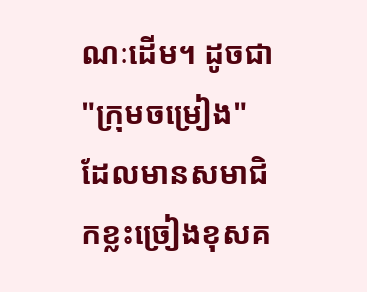ណៈដើម។ ដូចជា "ក្រុមចម្រៀង" ដែលមានសមាជិកខ្លះច្រៀងខុសគ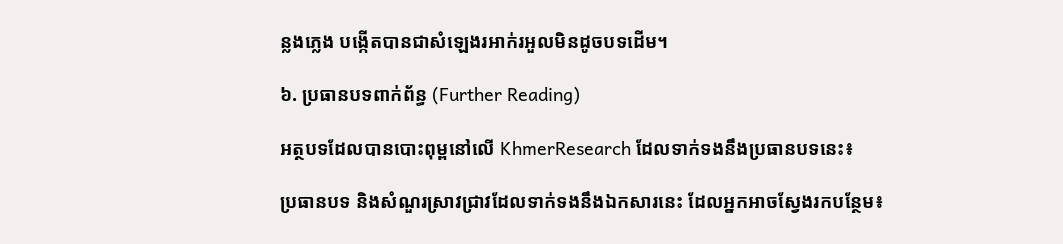ន្លងភ្លេង បង្កើតបានជាសំឡេងរអាក់រអួលមិនដូចបទដើម។

៦. ប្រធានបទពាក់ព័ន្ធ (Further Reading)

អត្ថបទដែលបានបោះពុម្ពនៅលើ KhmerResearch ដែលទាក់ទងនឹងប្រធានបទនេះ៖

ប្រធានបទ និងសំណួរស្រាវជ្រាវដែលទាក់ទងនឹងឯកសារនេះ ដែលអ្នកអាចស្វែងរកបន្ថែម៖